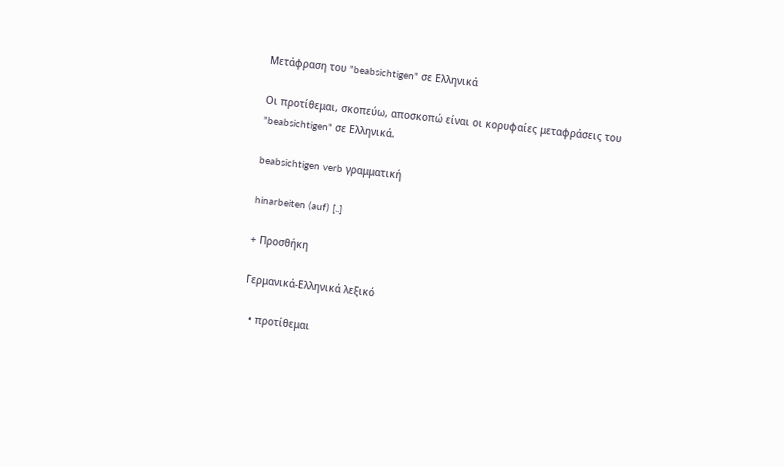Μετάφραση του "beabsichtigen" σε Ελληνικά

Οι προτίθεμαι, σκοπεύω, αποσκοπώ είναι οι κορυφαίες μεταφράσεις του "beabsichtigen" σε Ελληνικά.

beabsichtigen verb γραμματική

hinarbeiten (auf) [..]

+ Προσθήκη

Γερμανικά-Ελληνικά λεξικό

  • προτίθεμαι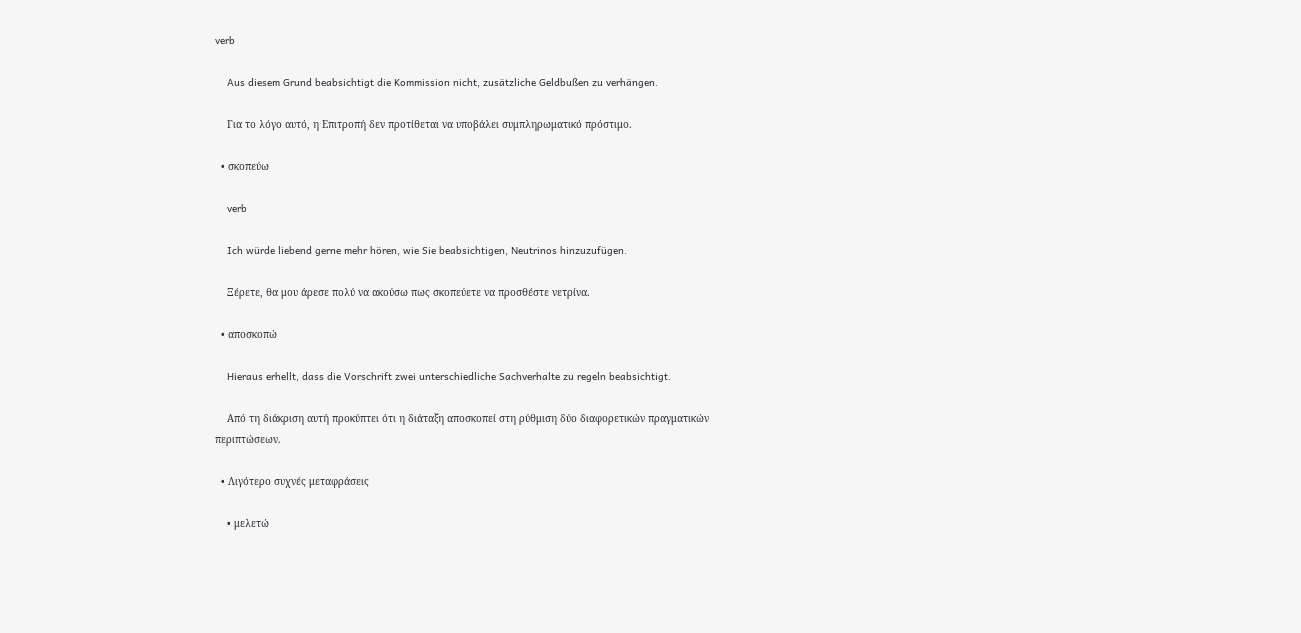verb

    Aus diesem Grund beabsichtigt die Kommission nicht, zusätzliche Geldbußen zu verhängen.

    Για το λόγο αυτό, η Επιτροπή δεν προτίθεται να υποβάλει συμπληρωματικό πρόστιμο.

  • σκοπεύω

    verb

    Ich würde liebend gerne mehr hören, wie Sie beabsichtigen, Neutrinos hinzuzufügen.

    Ξέρετε, θα μου άρεσε πολύ να ακούσω πως σκοπεύετε να προσθέστε νετρίνα.

  • αποσκοπώ

    Hieraus erhellt, dass die Vorschrift zwei unterschiedliche Sachverhalte zu regeln beabsichtigt.

    Από τη διάκριση αυτή προκύπτει ότι η διάταξη αποσκοπεί στη ρύθμιση δύο διαφορετικών πραγματικών περιπτώσεων.

  • Λιγότερο συχνές μεταφράσεις

    • μελετώ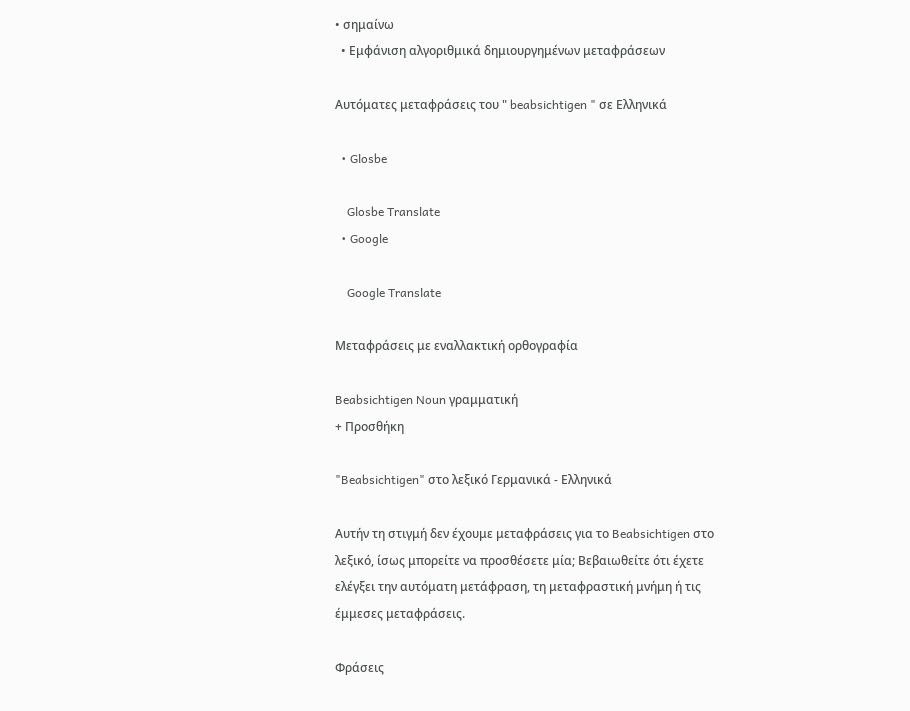• σημαίνω
  • Εμφάνιση αλγοριθμικά δημιουργημένων μεταφράσεων

Αυτόματες μεταφράσεις του " beabsichtigen " σε Ελληνικά

  • Glosbe

    Glosbe Translate
  • Google

    Google Translate

Μεταφράσεις με εναλλακτική ορθογραφία

Beabsichtigen Noun γραμματική
+ Προσθήκη

"Beabsichtigen" στο λεξικό Γερμανικά - Ελληνικά

Αυτήν τη στιγμή δεν έχουμε μεταφράσεις για το Beabsichtigen στο λεξικό, ίσως μπορείτε να προσθέσετε μία; Βεβαιωθείτε ότι έχετε ελέγξει την αυτόματη μετάφραση, τη μεταφραστική μνήμη ή τις έμμεσες μεταφράσεις.

Φράσεις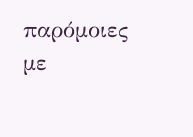παρόμοιες με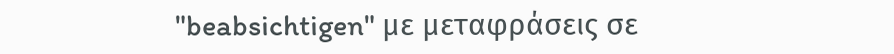"beabsichtigen" με μεταφράσεις σε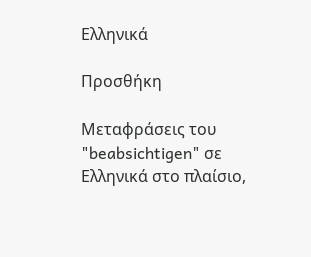Ελληνικά

Προσθήκη

Μεταφράσεις του "beabsichtigen" σε Ελληνικά στο πλαίσιο,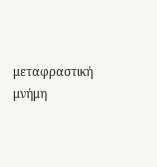μεταφραστική μνήμη